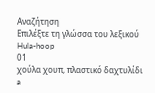Αναζήτηση
Επιλέξτε τη γλώσσα του λεξικού
Hula-hoop
01
χούλα χουπ, πλαστικό δαχτυλίδι
a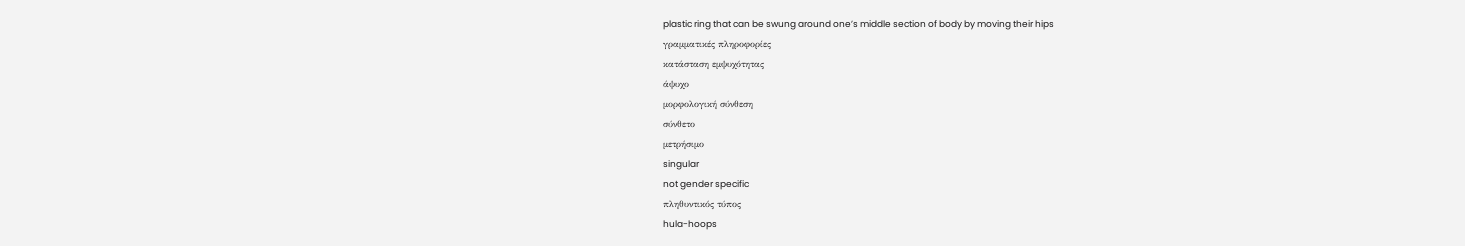plastic ring that can be swung around one’s middle section of body by moving their hips
γραμματικές πληροφορίες
κατάσταση εμψυχότητας
άψυχο
μορφολογική σύνθεση
σύνθετο
μετρήσιμο
singular
not gender specific
πληθυντικός τύπος
hula-hoops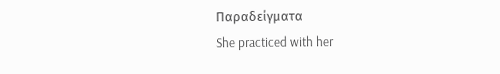Παραδείγματα
She practiced with her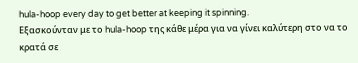hula-hoop every day to get better at keeping it spinning.
Εξασκούνταν με το hula-hoop της κάθε μέρα για να γίνει καλύτερη στο να το κρατά σε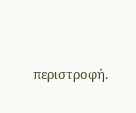περιστροφή.